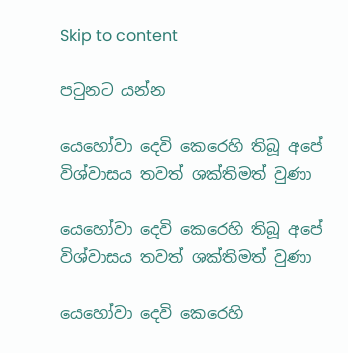Skip to content

පටුනට යන්න

යෙහෝවා දෙවි කෙරෙහි තිබූ අපේ විශ්වාසය තවත් ශක්තිමත් වුණා

යෙහෝවා දෙවි කෙරෙහි තිබූ අපේ විශ්වාසය තවත් ශක්තිමත් වුණා

යෙහෝවා දෙවි කෙරෙහි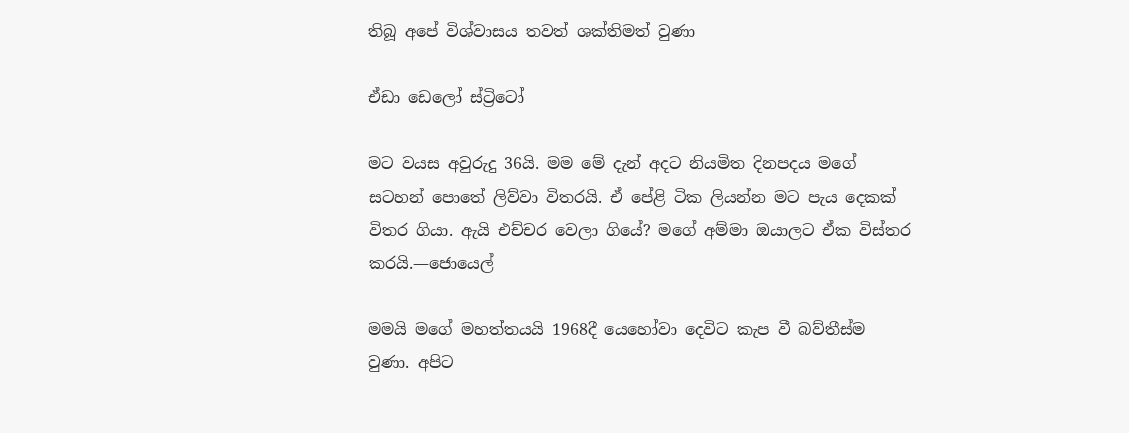තිබූ අපේ විශ්වාසය තවත් ශක්තිමත් වුණා

ඒඩා ඩෙලෝ ස්ට්‍රිටෝ

මට වයස අවුරුදු 36යි. මම මේ දැන් අදට නියමිත දිනපදය මගේ සටහන් පොතේ ලිව්වා විතරයි. ඒ පේළි ටික ලියන්න මට පැය දෙකක් විතර ගියා. ඇයි එච්චර වෙලා ගියේ? මගේ අම්මා ඔයාලට ඒක විස්තර කරයි.—ජොයෙල්

මමයි මගේ මහත්තයයි 1968දී යෙහෝවා දෙවිට කැප වී බව්තීස්ම වුණා. අපිට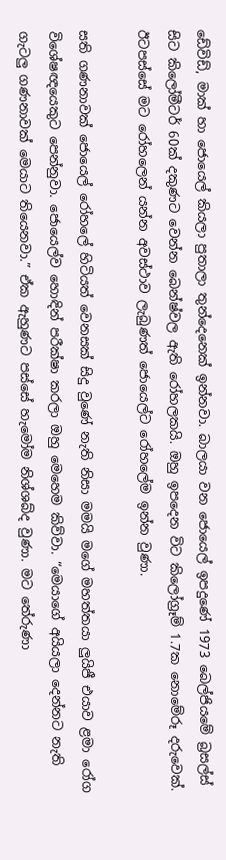ඩේවිඩ්, මාක් හා ජොයෙල් කියලා පුතාලා තුන්දෙනෙක් ඉන්නවා. බාලයා වන ජොයෙල් ඉපදුණේ 1973 බෙල්ජියමේ බ්‍රසල්ස් සිට කිලෝමීටර් 60ක් දකුණට වෙන්න බෙන්ෂ්වල ඇති රෝහලකයි. ඔහු ඉපදෙන විට කිලෝග්‍රෑම් 1.7ක නොමේරූ දරුවෙක්. ඊටපස්සේ මට රෝහලෙන් යන්න අවස්ථාව ලැබුණත් ජොයෙල්ට රෝහලේම ඉන්න වුණා.

සති ගණනාවක් ජොයෙල් රෝහලේ හිටියත් වෙනසක් සිදු වුණේ නැති නිසා මමයි මගේ මහත්තයා ලුයිජී එයාව ළමා රෝග විශේෂඥයෙකුට පෙන්නුවා. ජොයෙල්ව හොඳින් පරීක්ෂා කරලා ඔහු මෙහෙම කිව්වා. “මෙයාගේ අයියලා දෙන්නට නැති ගැටලු ගණනාවක් මෙයාට තියෙනවා.” ඒක ඇහුණට පස්සේ හැමෝම නිශ්ශබ්ද වුණා. මට තේරුණා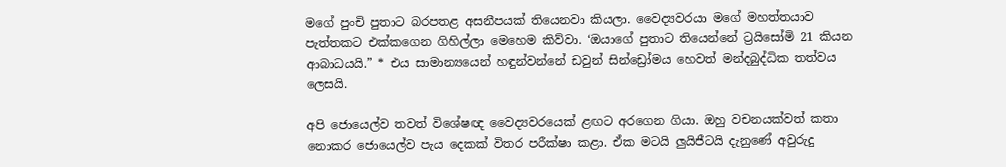මගේ පුංචි පුතාට බරපතළ අසනීපයක් තියෙනවා කියලා. වෛද්‍යවරයා මගේ මහත්තයාව පැත්තකට එක්කගෙන ගිහිල්ලා මෙහෙම කිව්වා. ‘ඔයාගේ පුතාට තියෙන්නේ ට්‍රයිසෝමි 21 කියන ආබාධයයි.” * එය සාමාන්‍යයෙන් හඳුන්වන්නේ ඩවුන් සින්ඩ්‍රෝමය හෙවත් මන්දබුද්ධික තත්වය ලෙසයි.

අපි ජොයෙල්ව තවත් විශේෂඥ වෛද්‍යවරයෙක් ළඟට අරගෙන ගියා. ඔහු වචනයක්වත් කතා නොකර ජොයෙල්ව පැය දෙකක් විතර පරීක්ෂා කළා. ඒක මටයි ලුයිජීටයි දැනුණේ අවුරුදු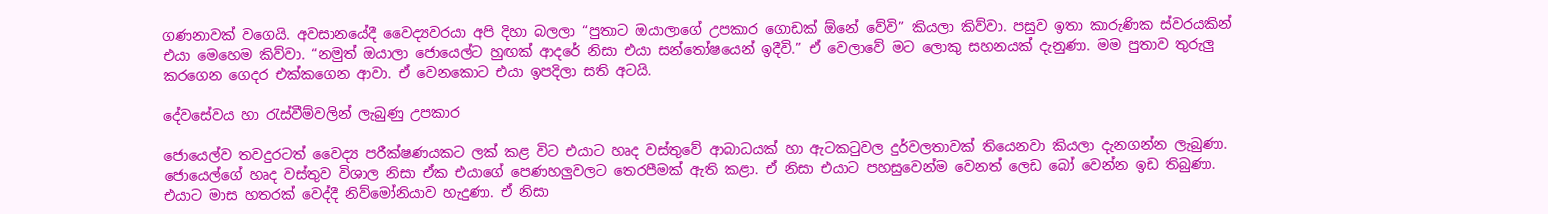ගණනාවක් වගෙයි. අවසානයේදී වෛද්‍යවරයා අපි දිහා බලලා “පුතාට ඔයාලාගේ උපකාර ගොඩක් ඕනේ වේවි” කියලා කිව්වා. පසුව ඉතා කාරුණික ස්වරයකින් එයා මෙහෙම කිව්වා. “නමුත් ඔයාලා ජොයෙල්ට හුඟක් ආදරේ නිසා එයා සන්තෝෂයෙන් ඉදීවි.” ඒ වෙලාවේ මට ලොකු සහනයක් දැනුණා. මම පුතාව තුරුලු කරගෙන ගෙදර එක්කගෙන ආවා. ඒ වෙනකොට එයා ඉපදිලා සති අටයි.

දේවසේවය හා රැස්වීම්වලින් ලැබුණු උපකාර

ජොයෙල්ව තවදුරටත් වෛද්‍ය පරීක්ෂණයකට ලක් කළ විට එයාට හෘද වස්තුවේ ආබාධයක් හා ඇටකටුවල දුර්වලතාවක් තියෙනවා කියලා දැනගන්න ලැබුණා. ජොයෙල්ගේ හෘද වස්තුව විශාල නිසා ඒක එයාගේ පෙණහලුවලට තෙරපීමක් ඇති කළා. ඒ නිසා එයාට පහසුවෙන්ම වෙනත් ලෙඩ බෝ වෙන්න ඉඩ තිබුණා. එයාට මාස හතරක් වෙද්දී නිව්මෝනියාව හැදුණා. ඒ නිසා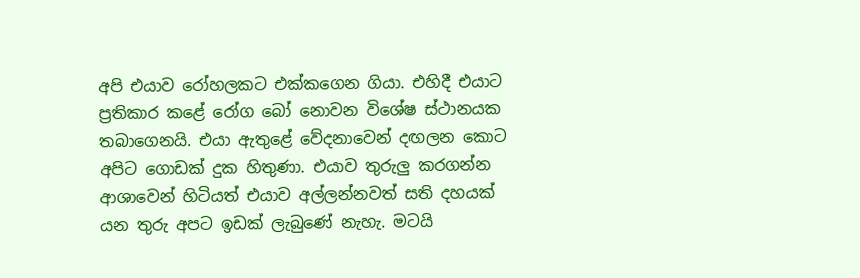අපි එයාව රෝහලකට එක්කගෙන ගියා. එහිදී එයාට ප්‍රතිකාර කළේ රෝග බෝ නොවන විශේෂ ස්ථානයක තබාගෙනයි. එයා ඇතුළේ වේදනාවෙන් දඟලන කොට අපිට ගොඩක් දුක හිතුණා. එයාව තුරුලු කරගන්න ආශාවෙන් හිටියත් එයාව අල්ලන්නවත් සති දහයක් යන තුරු අපට ඉඩක් ලැබුණේ නැහැ. මටයි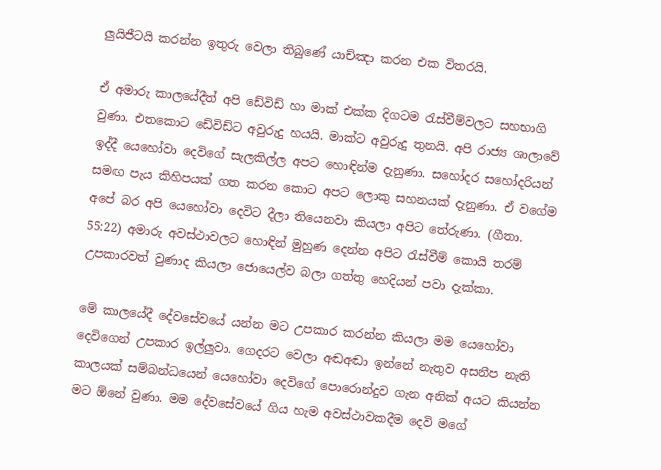ලුයිජීටයි කරන්න ඉතුරු වෙලා තිබුණේ යාච්ඤා කරන එක විතරයි.

ඒ අමාරු කාලයේදීත් අපි ඩේවිඩ් හා මාක් එක්ක දිගටම රැස්වීම්වලට සහභාගි වුණා. එතකොට ඩේවිඩ්ට අවුරුදු හයයි. මාක්ට අවුරුදු තුනයි. අපි රාජ්‍ය ශාලාවේ ඉද්දී යෙහෝවා දෙවිගේ සැලකිල්ල අපට හොඳින්ම දැනුණා. සහෝදර සහෝදරියන් සමඟ පැය කිහිපයක් ගත කරන කොට අපට ලොකු සහනයක් දැනුණා. ඒ වගේම අපේ බර අපි යෙහෝවා දෙවිට දීලා තියෙනවා කියලා අපිට තේරුණා. (ගීතා. 55:22) අමාරු අවස්ථාවලට හොඳින් මුහුණ දෙන්න අපිට රැස්වීම් කොයි තරම් උපකාරවත් වුණාද කියලා ජොයෙල්ව බලා ගත්තු හෙදියන් පවා දැක්කා.

මේ කාලයේදී දේවසේවයේ යන්න මට උපකාර කරන්න කියලා මම යෙහෝවා දෙවිගෙන් උපකාර ඉල්ලුවා. ගෙදරට වෙලා අඬඅඬා ඉන්නේ නැතුව අසනීප නැති කාලයක් සම්බන්ධයෙන් යෙහෝවා දෙවිගේ පොරොන්දුව ගැන අනික් අයට කියන්න මට ඕනේ වුණා. මම දේවසේවයේ ගිය හැම අවස්ථාවකදීම දෙවි මගේ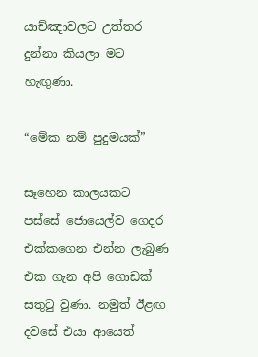යාච්ඤාවලට උත්තර දුන්නා කියලා මට හැඟුණා.

“මේක නම් පුදුමයක්”

සෑහෙන කාලයකට පස්සේ ජොයෙල්ව ගෙදර එක්කගෙන එන්න ලැබුණ එක ගැන අපි ගොඩක් සතුටු වුණා. නමුත් ඊළඟ දවසේ එයා ආයෙත්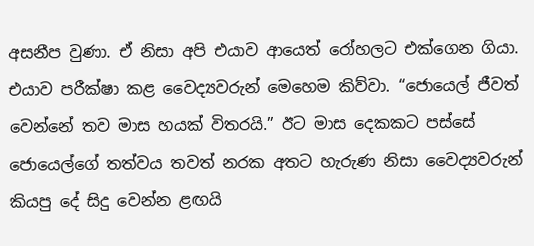අසනීප වුණා. ඒ නිසා අපි එයාව ආයෙත් රෝහලට එක්ගෙන ගියා. එයාව පරීක්ෂා කළ වෛද්‍යවරුන් මෙහෙම කිව්වා. “ජොයෙල් ජීවත් වෙන්නේ තව මාස හයක් විතරයි.” ඊට මාස දෙකකට පස්සේ ජොයෙල්ගේ තත්වය තවත් නරක අතට හැරුණ නිසා වෛද්‍යවරුන් කියපු දේ සිදු වෙන්න ළඟයි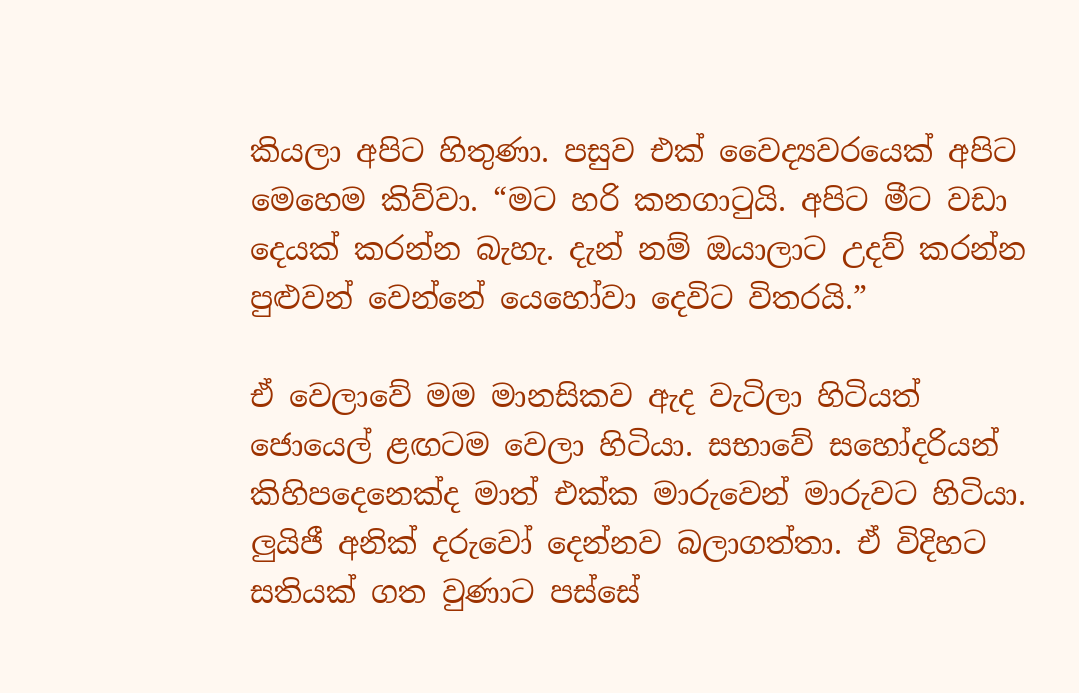කියලා අපිට හිතුණා. පසුව එක් වෛද්‍යවරයෙක් අපිට මෙහෙම කිව්වා. “මට හරි කනගාටුයි. අපිට මීට වඩා දෙයක් කරන්න බැහැ. දැන් නම් ඔයාලාට උදව් කරන්න පුළුවන් වෙන්නේ යෙහෝවා දෙවිට විතරයි.”

ඒ වෙලාවේ මම මානසිකව ඇද වැටිලා හිටියත් ජොයෙල් ළඟටම වෙලා හිටියා. සභාවේ සහෝදරියන් කිහිපදෙනෙක්ද මාත් එක්ක මාරුවෙන් මාරුවට හිටියා. ලුයිජී අනික් දරුවෝ දෙන්නව බලාගත්තා. ඒ විදිහට සතියක් ගත වුණාට පස්සේ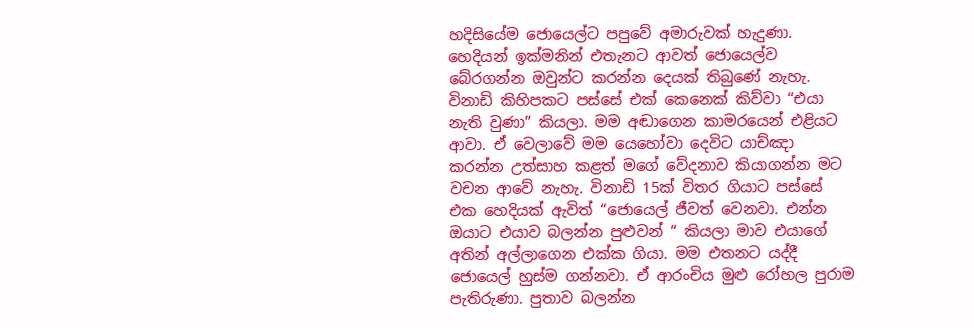හදිසියේම ජොයෙල්ට පපුවේ අමාරුවක් හැදුණා. හෙදියන් ඉක්මනින් එතැනට ආවත් ජොයෙල්ව බේරගන්න ඔවුන්ට කරන්න දෙයක් තිබුණේ නැහැ. විනාඩි කිහිපකට පස්සේ එක් කෙනෙක් කිව්වා “එයා නැති වුණා” කියලා. මම අඬාගෙන කාමරයෙන් එළියට ආවා. ඒ වෙලාවේ මම යෙහෝවා දෙවිට යාච්ඤා කරන්න උත්සාහ කළත් මගේ වේදනාව කියාගන්න මට වචන ආවේ නැහැ. විනාඩි 15ක් විතර ගියාට පස්සේ එක හෙදියක් ඇවිත් “ජොයෙල් ජීවත් වෙනවා. එන්න ඔයාට එයාව බලන්න පුළුවන් “ කියලා මාව එයාගේ අතින් අල්ලාගෙන එක්ක ගියා. මම එතනට යද්දී ජොයෙල් හුස්ම ගන්නවා. ඒ ආරංචිය මුළු රෝහල පුරාම පැතිරුණා. පුතාව බලන්න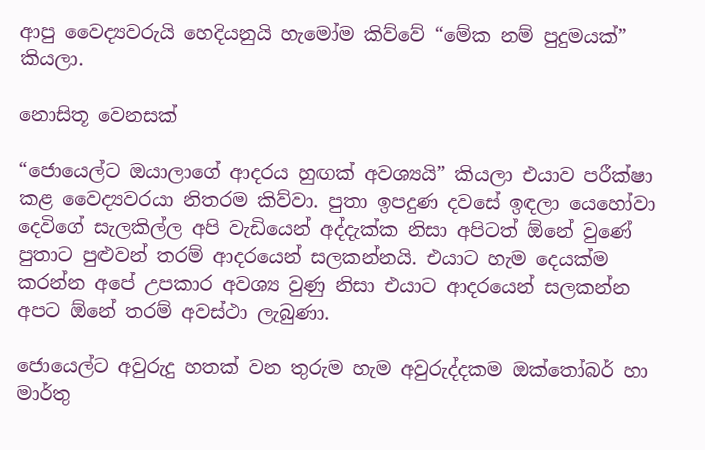ආපු වෛද්‍යවරුයි හෙදියනුයි හැමෝම කිව්වේ “මේක නම් පුදුමයක්” කියලා.

නොසිතූ වෙනසක්

“ජොයෙල්ට ඔයාලාගේ ආදරය හුඟක් අවශ්‍යයි” කියලා එයාව පරීක්ෂා කළ වෛද්‍යවරයා නිතරම කිව්වා. පුතා ඉපදුණ දවසේ ඉඳලා යෙහෝවා දෙවිගේ සැලකිල්ල අපි වැඩියෙන් අද්දැක්ක නිසා අපිටත් ඕනේ වුණේ පුතාට පුළුවන් තරම් ආදරයෙන් සලකන්නයි. එයාට හැම දෙයක්ම කරන්න අපේ උපකාර අවශ්‍ය වුණු නිසා එයාට ආදරයෙන් සලකන්න අපට ඕනේ තරම් අවස්ථා ලැබුණා.

ජොයෙල්ට අවුරුදු හතක් වන තුරුම හැම අවුරුද්දකම ඔක්තෝබර් හා මාර්තු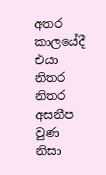අතර කාලයේදී එයා නිතර නිතර අසනීප වුණ නිසා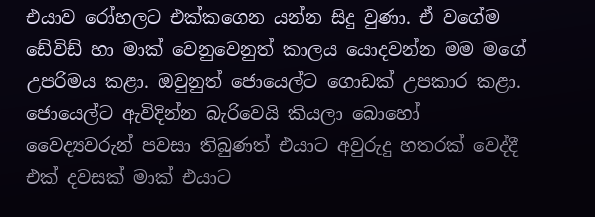එයාව රෝහලට එක්කගෙන යන්න සිදු වුණා. ඒ වගේම ඩේවිඩ් හා මාක් වෙනුවෙනුත් කාලය යොදවන්න මම මගේ උපරිමය කළා. ඔවුනුත් ජොයෙල්ට ගොඩක් උපකාර කළා. ජොයෙල්ට ඇවිදින්න බැරිවෙයි කියලා බොහෝ වෛද්‍යවරුන් පවසා තිබුණත් එයාට අවුරුදු හතරක් වෙද්දී එක් දවසක් මාක් එයාට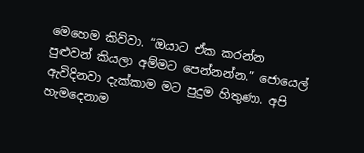මෙහෙම කිව්වා. “ඔයාට ඒක කරන්න පුළුවන් කියලා අම්මට පෙන්නන්න.” ජොයෙල් ඇවිදිනවා දැක්කාම මට පුදුම හිතුණා. අපි හැමදෙනාම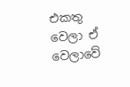එකතු වෙලා ඒ වෙලාවේ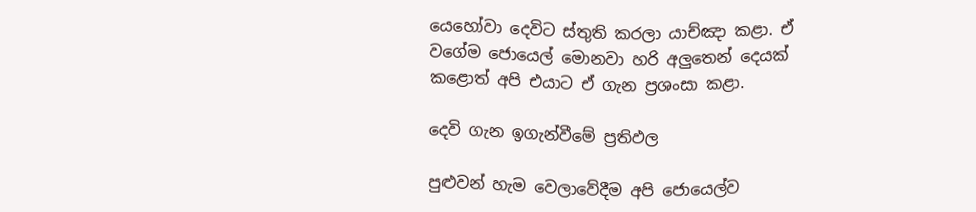යෙහෝවා දෙවිට ස්තුති කරලා යාච්ඤා කළා. ඒ වගේම ජොයෙල් මොනවා හරි අලුතෙන් දෙයක් කළොත් අපි එයාට ඒ ගැන ප්‍රශංසා කළා.

දෙවි ගැන ඉගැන්වීමේ ප්‍රතිඵල

පුළුවන් හැම වෙලාවේදීම අපි ජොයෙල්ව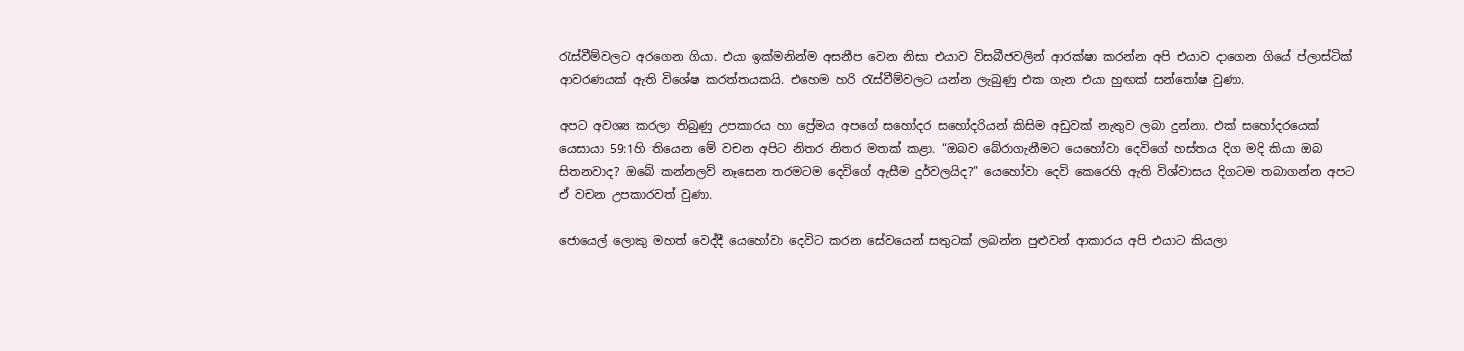රැස්වීම්වලට අරගෙන ගියා. එයා ඉක්මනින්ම අසනීප වෙන නිසා එයාව විසබීජවලින් ආරක්ෂා කරන්න අපි එයාව දාගෙන ගියේ ප්ලාස්ටික් ආවරණයක් ඇති විශේෂ කරත්තයකයි. එහෙම හරි රැස්වීම්වලට යන්න ලැබුණු එක ගැන එයා හුඟක් සන්තෝෂ වුණා.

අපට අවශ්‍ය කරලා තිබුණු උපකාරය හා ප්‍රේමය අපගේ සහෝදර සහෝදරියන් කිසිම අඩුවක් නැතුව ලබා දුන්නා. එක් සහෝදරයෙක් යෙසායා 59:1හි තියෙන මේ වචන අපිට නිතර නිතර මතක් කළා. “ඔබව බේරාගැනීමට යෙහෝවා දෙවිගේ හස්තය දිග මදි කියා ඔබ සිතනවාද? ඔබේ කන්නලව් නෑසෙන තරමටම දෙවිගේ ඇසීම දුර්වලයිද?” යෙහෝවා දෙවි කෙරෙහි ඇති විශ්වාසය දිගටම තබාගන්න අපට ඒ වචන උපකාරවත් වුණා.

ජොයෙල් ලොකු මහත් වෙද්දී යෙහෝවා දෙවිට කරන සේවයෙන් සතුටක් ලබන්න පුළුවන් ආකාරය අපි එයාට කියලා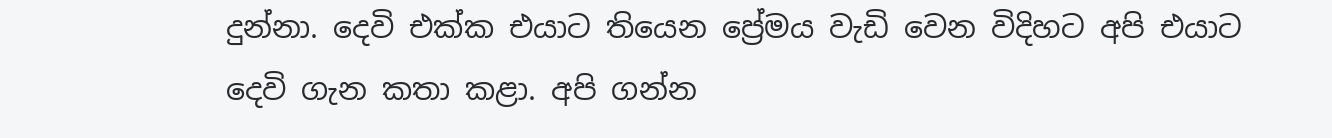දුන්නා. දෙවි එක්ක එයාට තියෙන ප්‍රේමය වැඩි වෙන විදිහට අපි එයාට දෙවි ගැන කතා කළා. අපි ගන්න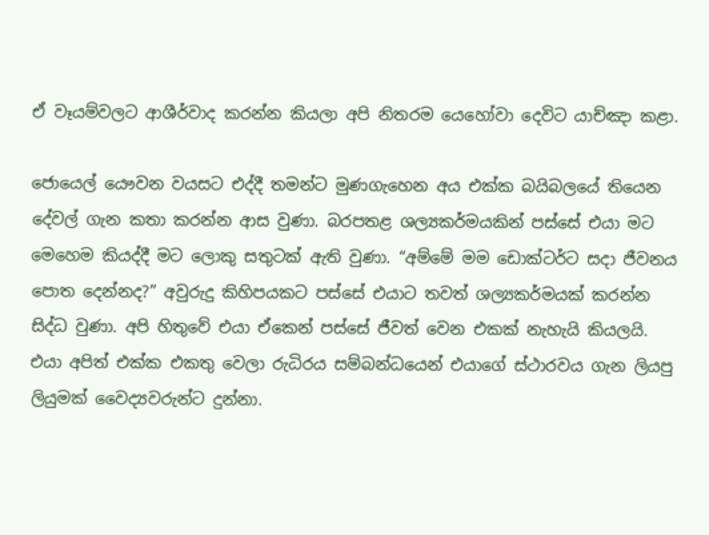ඒ වෑයම්වලට ආශීර්වාද කරන්න කියලා අපි නිතරම යෙහෝවා දෙවිට යාච්ඤා කළා.

ජොයෙල් යෞවන වයසට එද්දී තමන්ට මුණගැහෙන අය එක්ක බයිබලයේ තියෙන දේවල් ගැන කතා කරන්න ආස වුණා. බරපතළ ශල්‍යකර්මයකින් පස්සේ එයා මට මෙහෙම කියද්දී මට ලොකු සතුටක් ඇති වුණා. “අම්මේ මම ඩොක්ටර්ට සදා ජීවනය පොත දෙන්නද?” අවුරුදු කිහිපයකට පස්සේ එයාට තවත් ශල්‍යකර්මයක් කරන්න සිද්ධ වුණා. අපි හිතුවේ එයා ඒකෙන් පස්සේ ජීවත් වෙන එකක් නැහැයි කියලයි. එයා අපිත් එක්ක එකතු වෙලා රුධිරය සම්බන්ධයෙන් එයාගේ ස්ථාරවය ගැන ලියපු ලියුමක් වෛද්‍යවරුන්ට දුන්නා.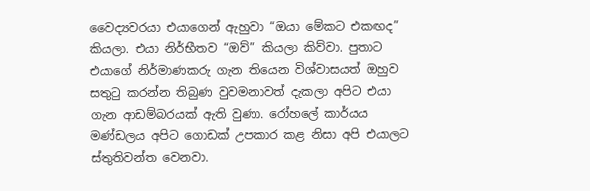වෛද්‍යවරයා එයාගෙන් ඇහුවා “ඔයා මේකට එකඟද” කියලා. එයා නිර්භීතව “ඔව්” කියලා කිව්වා. පුතාට එයාගේ නිර්මාණකරු ගැන තියෙන විශ්වාසයත් ඔහුව සතුටු කරන්න තිබුණ වුවමනාවත් දැකලා අපිට එයා ගැන ආඩම්බරයක් ඇති වුණා. රෝහලේ කාර්යය මණ්ඩලය අපිට ගොඩක් උපකාර කළ නිසා අපි එයාලට ස්තුතිවන්ත වෙනවා.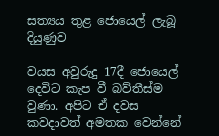සත්‍යය තුළ ජොයෙල් ලැබූ දියුණුව

වයස අවුරුදු 17දී ජොයෙල් දෙවිට කැප වී බව්තීස්ම වුණා. අපිට ඒ දවස කවදාවත් අමතක වෙන්නේ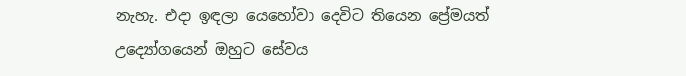නැහැ. එදා ඉඳලා යෙහෝවා දෙවිට තියෙන ප්‍රේමයත් උද්‍යෝගයෙන් ඔහුට සේවය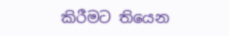කිරීමට තියෙන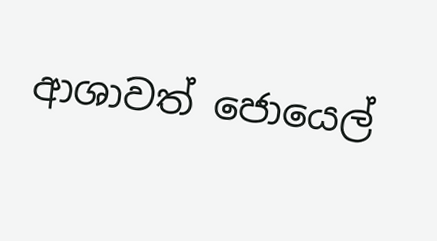ආශාවත් ජොයෙල්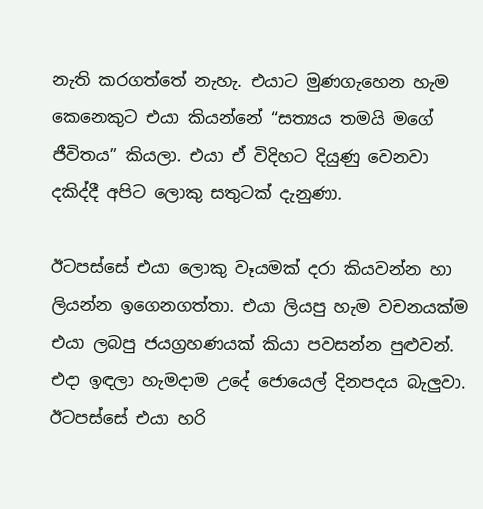නැති කරගත්තේ නැහැ. එයාට මුණගැහෙන හැම කෙනෙකුට එයා කියන්නේ “සත්‍යය තමයි මගේ ජීවිතය” කියලා. එයා ඒ විදිහට දියුණු වෙනවා දකිද්දී අපිට ලොකු සතුටක් දැනුණා.

ඊටපස්සේ එයා ලොකු වෑයමක් දරා කියවන්න හා ලියන්න ඉගෙනගත්තා. එයා ලියපු හැම වචනයක්ම එයා ලබපු ජයග්‍රහණයක් කියා පවසන්න පුළුවන්. එදා ඉඳලා හැමදාම උදේ ජොයෙල් දිනපදය බැලුවා. ඊටපස්සේ එයා හරි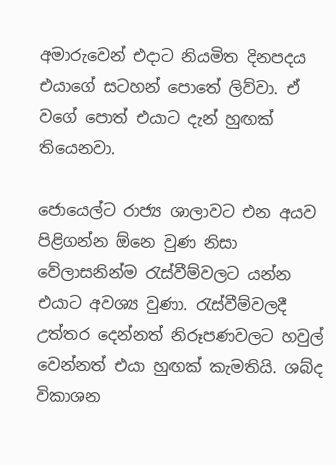අමාරුවෙන් එදාට නියමිත දිනපදය එයාගේ සටහන් පොතේ ලිව්වා. ඒ වගේ පොත් එයාට දැන් හුඟක් තියෙනවා.

ජොයෙල්ට රාජ්‍ය ශාලාවට එන අයව පිළිගන්න ඕනෙ වුණ නිසා වේලාසනින්ම රැස්වීම්වලට යන්න එයාට අවශ්‍ය වුණා. රැස්වීම්වලදී උත්තර දෙන්නත් නිරූපණවලට හවුල් වෙන්නත් එයා හුඟක් කැමතියි. ශබ්ද විකාශන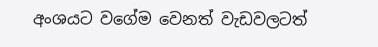අංශයට වගේම වෙනත් වැඩවලටත්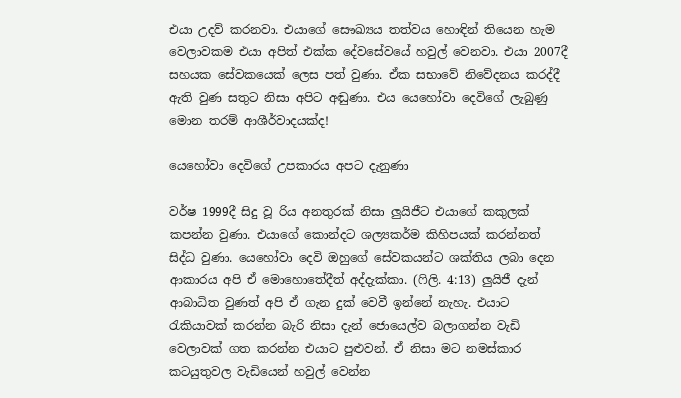එයා උදව් කරනවා. එයාගේ සෞඛ්‍යය තත්වය හොඳින් තියෙන හැම වෙලාවකම එයා අපිත් එක්ක දේවසේවයේ හවුල් වෙනවා. එයා 2007දී සහයක සේවකයෙක් ලෙස පත් වුණා. ඒක සභාවේ නිවේදනය කරද්දී ඇති වුණ සතුට නිසා අපිට අඬුණා. එය යෙහෝවා දෙවිගේ ලැබුණු මොන තරම් ආශීර්වාදයක්ද!

යෙහෝවා දෙවිගේ උපකාරය අපට දැනුණා

වර්ෂ 1999දී සිදු වූ රිය අනතුරක් නිසා ලුයිජීට එයාගේ කකුලක් කපන්න වුණා. එයාගේ කොන්දට ශල්‍යකර්ම කිහිපයක් කරන්නත් සිද්ධ වුණා. යෙහෝවා දෙවි ඔහුගේ සේවකයන්ට ශක්තිය ලබා දෙන ආකාරය අපි ඒ මොහොතේදීත් අද්දැක්කා. (ෆිලි. 4:13) ලුයිජී දැන් ආබාධිත වුණත් අපි ඒ ගැන දුක් වෙවී ඉන්නේ නැහැ. එයාට රැකියාවක් කරන්න බැරි නිසා දැන් ජොයෙල්ව බලාගන්න වැඩි වෙලාවක් ගත කරන්න එයාට පුළුවන්. ඒ නිසා මට නමස්කාර කටයුතුවල වැඩියෙන් හවුල් වෙන්න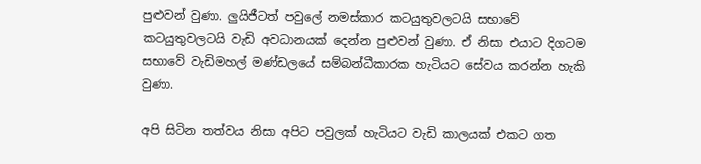පුළුවන් වුණා. ලුයිජීටත් පවුලේ නමස්කාර කටයුතුවලටයි සභාවේ කටයුතුවලටයි වැඩි අවධානයක් දෙන්න පුළුවන් වුණා. ඒ නිසා එයාට දිගටම සභාවේ වැඩිමහල් මණ්ඩලයේ සම්බන්ධීකාරක හැටියට සේවය කරන්න හැකි වුණා.

අපි සිටින තත්වය නිසා අපිට පවුලක් හැටියට වැඩි කාලයක් එකට ගත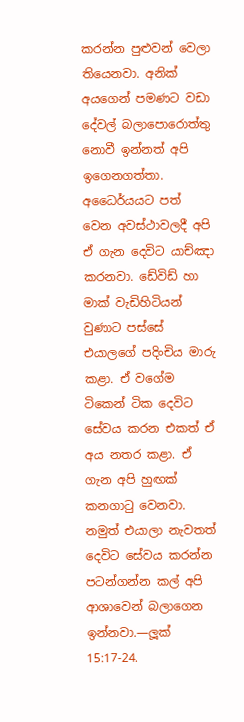කරන්න පුළුවන් වෙලා තියෙනවා. අනික් අයගෙන් පමණට වඩා දේවල් බලාපොරොත්තු නොවී ඉන්නත් අපි ඉගෙනගත්තා. අධෛර්යයට පත් වෙන අවස්ථාවලදී අපි ඒ ගැන දෙවිට යාච්ඤා කරනවා. ඩේවිඩ් හා මාක් වැඩිහිටියන් වුණාට පස්සේ එයාලගේ පදිංචිය මාරු කළා. ඒ වගේම ටිකෙන් ටික දෙවිට සේවය කරන එකත් ඒ අය නතර කළා. ඒ ගැන අපි හුඟක් කනගාටු වෙනවා. නමුත් එයාලා නැවතත් දෙවිට සේවය කරන්න පටන්ගන්න කල් අපි ආශාවෙන් බලාගෙන ඉන්නවා.—ලූක් 15:17-24.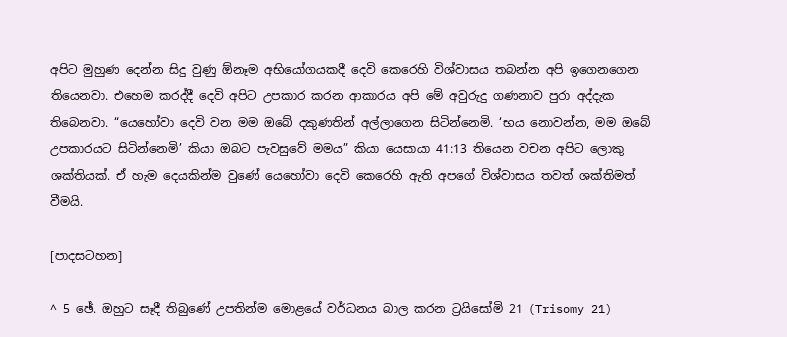අපිට මුහුණ දෙන්න සිදු වුණු ඕනෑම අභියෝගයකදී දෙවි කෙරෙහි විශ්වාසය තබන්න අපි ඉගෙනගෙන තියෙනවා. එහෙම කරද්දී දෙවි අපිට උපකාර කරන ආකාරය අපි මේ අවුරුදු ගණනාව පුරා අද්දැක තිබෙනවා. “යෙහෝවා දෙවි වන මම ඔබේ දකුණතින් අල්ලාගෙන සිටින්නෙමි. ‘භය නොවන්න, මම ඔබේ උපකාරයට සිටින්නෙමි’ කියා ඔබට පැවසුවේ මමය” කියා යෙසායා 41:13 තියෙන වචන අපිට ලොකු ශක්තියක්. ඒ හැම දෙයකින්ම වුණේ යෙහෝවා දෙවි කෙරෙහි ඇති අපගේ විශ්වාසය තවත් ශක්තිමත් වීමයි.

[පාදසටහන]

^ 5 ඡේ. ඔහුට සෑදී තිබුණේ උපතින්ම මොළයේ වර්ධනය බාල කරන ට්‍රයිසෝමි 21 (Trisomy 21)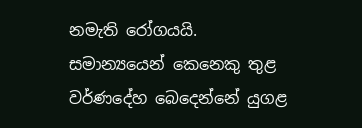නමැති රෝගයයි. සමාන්‍යයෙන් කෙනෙකු තුළ වර්ණදේහ බෙදෙන්නේ යුගළ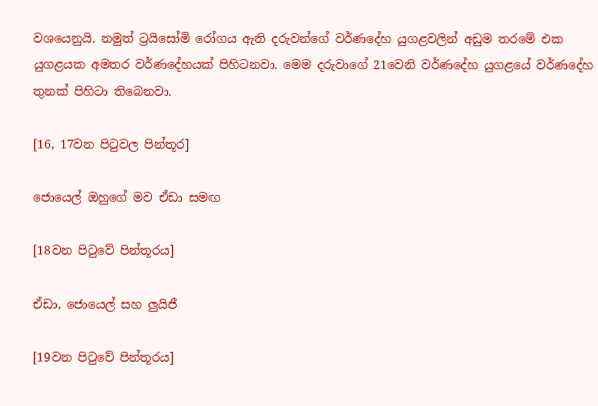වශයෙනුයි. නමුත් ට්‍රයිසෝමි රෝගය ඇති දරුවන්ගේ වර්ණදේහ යුගළවලින් අඩුම තරමේ එක යුගළයක අමතර වර්ණදේහයක් පිහිටනවා. මෙම දරුවාගේ 21වෙනි වර්ණදේහ යුගළයේ වර්ණදේහ තුනක් පිහිටා තිබෙනවා.

[16, 17වන පිටුවල පින්තූර]

ජොයෙල් ඔහුගේ මව ඒඩා සමඟ

[18වන පිටුවේ පින්තූරය]

ඒඩා, ජොයෙල් සහ ලුයිජී

[19වන පිටුවේ පින්තූරය]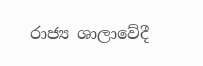රාජ්‍ය ශාලාවේදී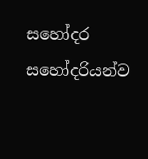සහෝදර සහෝදරියන්ව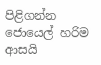පිළිගන්න ජොයෙල් හරිම ආසයි